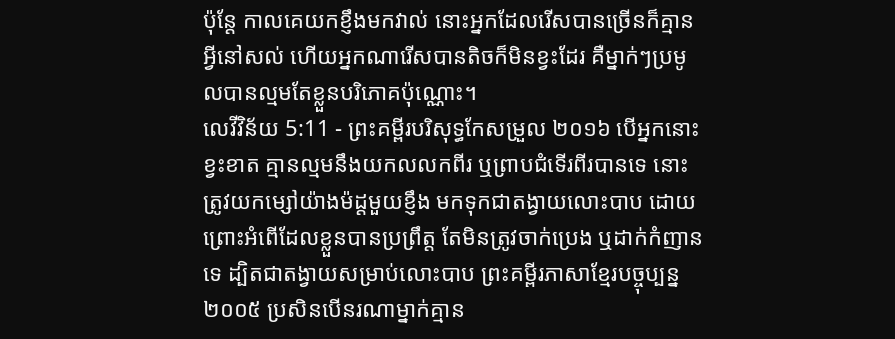ប៉ុន្ដែ កាលគេយកខ្ញឹងមកវាល់ នោះអ្នកដែលរើសបានច្រើនក៏គ្មានអ្វីនៅសល់ ហើយអ្នកណារើសបានតិចក៏មិនខ្វះដែរ គឺម្នាក់ៗប្រមូលបានល្មមតែខ្លួនបរិភោគប៉ុណ្ណោះ។
លេវីវិន័យ 5:11 - ព្រះគម្ពីរបរិសុទ្ធកែសម្រួល ២០១៦ បើអ្នកនោះខ្វះខាត គ្មានល្មមនឹងយកលលកពីរ ឬព្រាបជំទើរពីរបានទេ នោះត្រូវយកម្សៅយ៉ាងម៉ដ្តមួយខ្ញឹង មកទុកជាតង្វាយលោះបាប ដោយព្រោះអំពើដែលខ្លួនបានប្រព្រឹត្ត តែមិនត្រូវចាក់ប្រេង ឬដាក់កំញានទេ ដ្បិតជាតង្វាយសម្រាប់លោះបាប ព្រះគម្ពីរភាសាខ្មែរបច្ចុប្បន្ន ២០០៥ ប្រសិនបើនរណាម្នាក់គ្មាន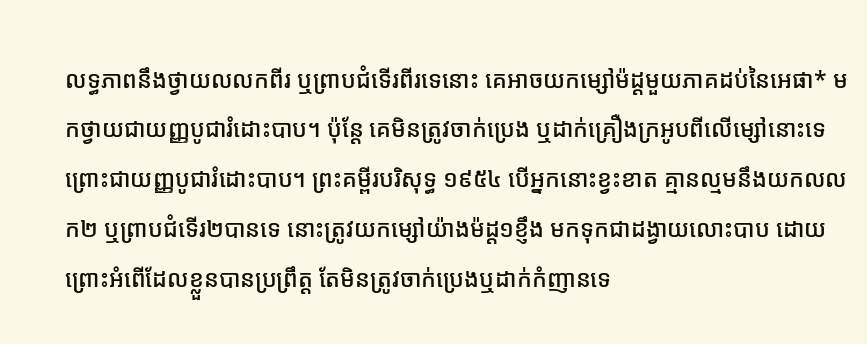លទ្ធភាពនឹងថ្វាយលលកពីរ ឬព្រាបជំទើរពីរទេនោះ គេអាចយកម្សៅម៉ដ្ដមួយភាគដប់នៃអេផា* មកថ្វាយជាយញ្ញបូជារំដោះបាប។ ប៉ុន្តែ គេមិនត្រូវចាក់ប្រេង ឬដាក់គ្រឿងក្រអូបពីលើម្សៅនោះទេ ព្រោះជាយញ្ញបូជារំដោះបាប។ ព្រះគម្ពីរបរិសុទ្ធ ១៩៥៤ បើអ្នកនោះខ្វះខាត គ្មានល្មមនឹងយកលលក២ ឬព្រាបជំទើរ២បានទេ នោះត្រូវយកម្សៅយ៉ាងម៉ដ្ត១ខ្ញឹង មកទុកជាដង្វាយលោះបាប ដោយព្រោះអំពើដែលខ្លួនបានប្រព្រឹត្ត តែមិនត្រូវចាក់ប្រេងឬដាក់កំញានទេ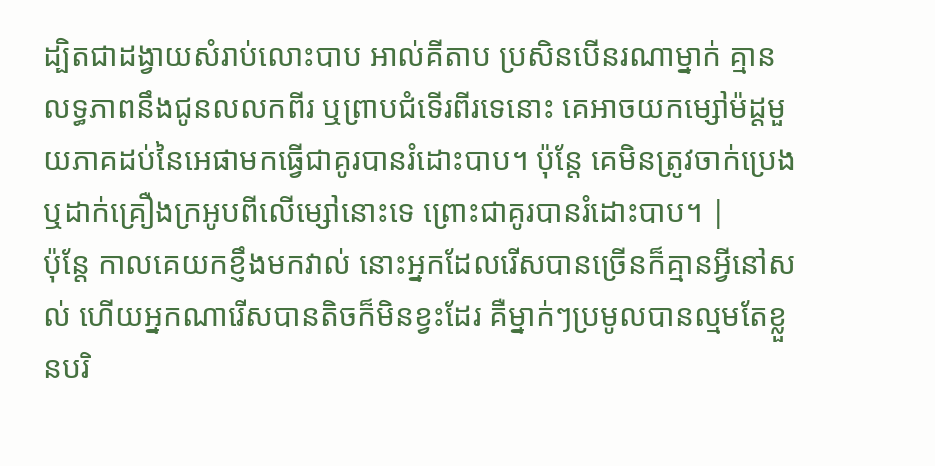ដ្បិតជាដង្វាយសំរាប់លោះបាប អាល់គីតាប ប្រសិនបើនរណាម្នាក់ គ្មានលទ្ធភាពនឹងជូនលលកពីរ ឬព្រាបជំទើរពីរទេនោះ គេអាចយកម្សៅម៉ដ្តមួយភាគដប់នៃអេផាមកធ្វើជាគូរបានរំដោះបាប។ ប៉ុន្តែ គេមិនត្រូវចាក់ប្រេង ឬដាក់គ្រឿងក្រអូបពីលើម្សៅនោះទេ ព្រោះជាគូរបានរំដោះបាប។ |
ប៉ុន្ដែ កាលគេយកខ្ញឹងមកវាល់ នោះអ្នកដែលរើសបានច្រើនក៏គ្មានអ្វីនៅសល់ ហើយអ្នកណារើសបានតិចក៏មិនខ្វះដែរ គឺម្នាក់ៗប្រមូលបានល្មមតែខ្លួនបរិ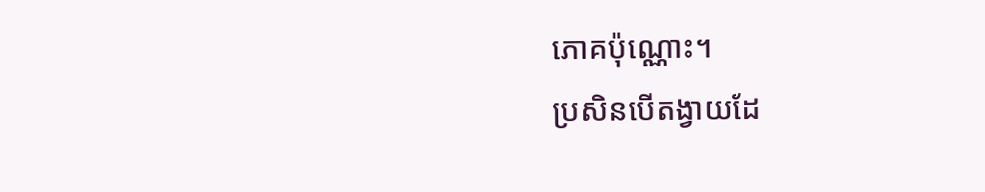ភោគប៉ុណ្ណោះ។
ប្រសិនបើតង្វាយដែ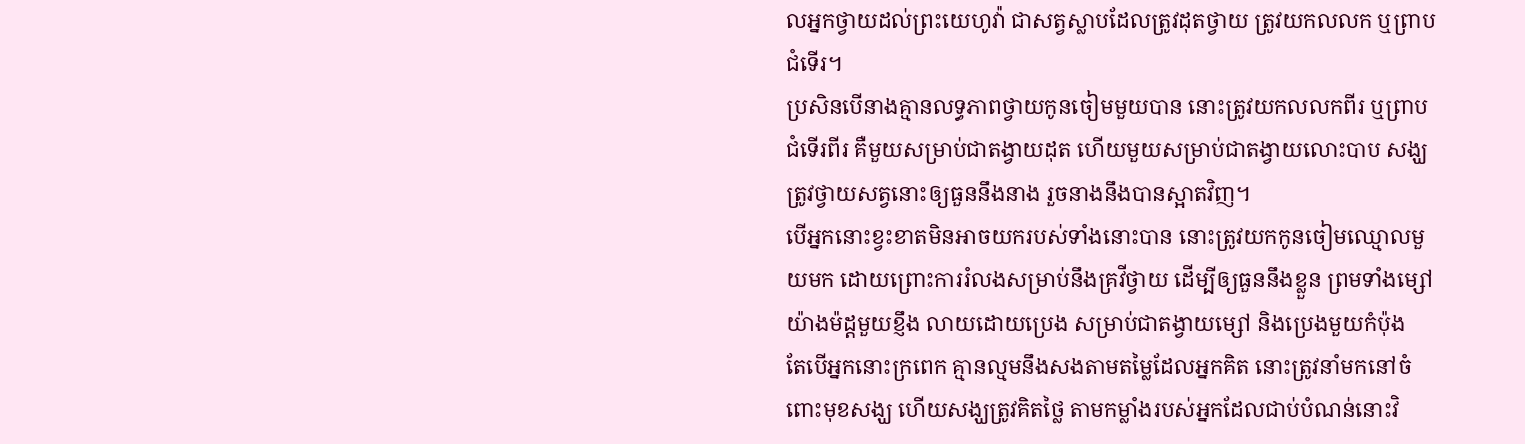លអ្នកថ្វាយដល់ព្រះយេហូវ៉ា ជាសត្វស្លាបដែលត្រូវដុតថ្វាយ ត្រូវយកលលក ឬព្រាបជំទើរ។
ប្រសិនបើនាងគ្មានលទ្ធភាពថ្វាយកូនចៀមមួយបាន នោះត្រូវយកលលកពីរ ឬព្រាបជំទើរពីរ គឺមួយសម្រាប់ជាតង្វាយដុត ហើយមួយសម្រាប់ជាតង្វាយលោះបាប សង្ឃត្រូវថ្វាយសត្វនោះឲ្យធួននឹងនាង រួចនាងនឹងបានស្អាតវិញ។
បើអ្នកនោះខ្វះខាតមិនអាចយករបស់ទាំងនោះបាន នោះត្រូវយកកូនចៀមឈ្មោលមួយមក ដោយព្រោះការរំលងសម្រាប់នឹងគ្រវីថ្វាយ ដើម្បីឲ្យធួននឹងខ្លួន ព្រមទាំងម្សៅយ៉ាងម៉ដ្តមួយខ្ញឹង លាយដោយប្រេង សម្រាប់ជាតង្វាយម្សៅ និងប្រេងមួយកំប៉ុង
តែបើអ្នកនោះក្រពេក គ្មានល្មមនឹងសងតាមតម្លៃដែលអ្នកគិត នោះត្រូវនាំមកនៅចំពោះមុខសង្ឃ ហើយសង្ឃត្រូវគិតថ្លៃ តាមកម្លាំងរបស់អ្នកដែលជាប់បំណន់នោះវិ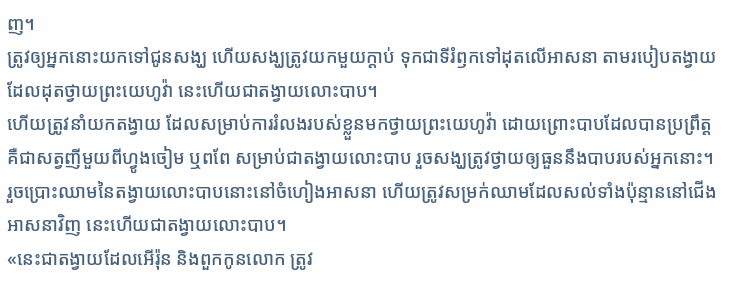ញ។
ត្រូវឲ្យអ្នកនោះយកទៅជូនសង្ឃ ហើយសង្ឃត្រូវយកមួយក្តាប់ ទុកជាទីរំឭកទៅដុតលើអាសនា តាមរបៀបតង្វាយដែលដុតថ្វាយព្រះយេហូវ៉ា នេះហើយជាតង្វាយលោះបាប។
ហើយត្រូវនាំយកតង្វាយ ដែលសម្រាប់ការរំលងរបស់ខ្លួនមកថ្វាយព្រះយេហូវ៉ា ដោយព្រោះបាបដែលបានប្រព្រឹត្ត គឺជាសត្វញីមួយពីហ្វូងចៀម ឬពពែ សម្រាប់ជាតង្វាយលោះបាប រួចសង្ឃត្រូវថ្វាយឲ្យធួននឹងបាបរបស់អ្នកនោះ។
រួចប្រោះឈាមនៃតង្វាយលោះបាបនោះនៅចំហៀងអាសនា ហើយត្រូវសម្រក់ឈាមដែលសល់ទាំងប៉ុន្មាននៅជើងអាសនាវិញ នេះហើយជាតង្វាយលោះបាប។
«នេះជាតង្វាយដែលអើរ៉ុន និងពួកកូនលោក ត្រូវ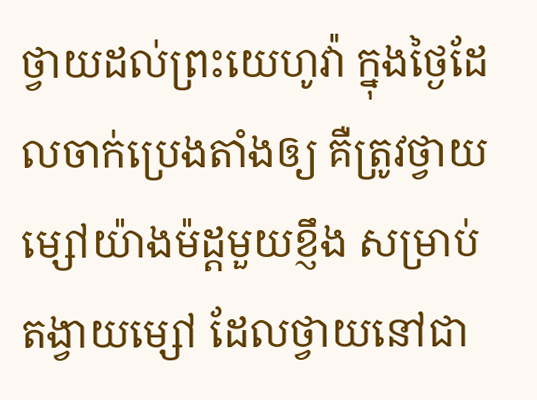ថ្វាយដល់ព្រះយេហូវ៉ា ក្នុងថ្ងៃដែលចាក់ប្រេងតាំងឲ្យ គឺត្រូវថ្វាយម្សៅយ៉ាងម៉ដ្តមួយខ្ញឹង សម្រាប់តង្វាយម្សៅ ដែលថ្វាយនៅជា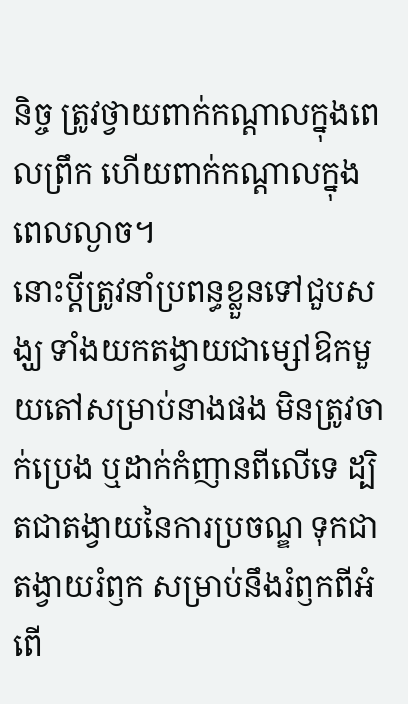និច្ច ត្រូវថ្វាយពាក់កណ្ដាលក្នុងពេលព្រឹក ហើយពាក់កណ្ដាលក្នុងពេលល្ងាច។
នោះប្តីត្រូវនាំប្រពន្ធខ្លួនទៅជួបសង្ឃ ទាំងយកតង្វាយជាម្សៅឱកមួយតៅសម្រាប់នាងផង មិនត្រូវចាក់ប្រេង ឬដាក់កំញានពីលើទេ ដ្បិតជាតង្វាយនៃការប្រចណ្ឌ ទុកជាតង្វាយរំឭក សម្រាប់នឹងរំឭកពីអំពើ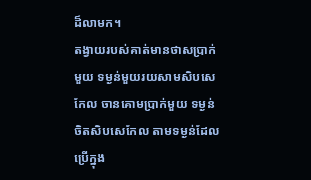ដ៏លាមក។
តង្វាយរបស់គាត់មានថាសប្រាក់មួយ ទម្ងន់មួយរយសាមសិបសេកែល ចានគោមប្រាក់មួយ ទម្ងន់ចិតសិបសេកែល តាមទម្ងន់ដែលប្រើក្នុង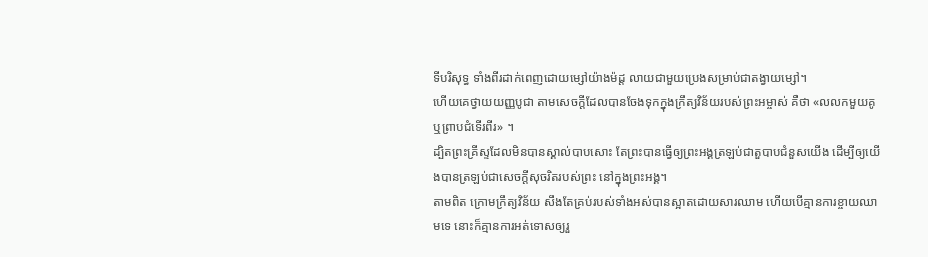ទីបរិសុទ្ធ ទាំងពីរដាក់ពេញដោយម្សៅយ៉ាងម៉ដ្ត លាយជាមួយប្រេងសម្រាប់ជាតង្វាយម្សៅ។
ហើយគេថ្វាយយញ្ញបូជា តាមសេចក្តីដែលបានចែងទុកក្នុងក្រឹត្យវិន័យរបស់ព្រះអម្ចាស់ គឺថា «លលកមួយគូ ឬព្រាបជំទើរពីរ» ។
ដ្បិតព្រះគ្រីស្ទដែលមិនបានស្គាល់បាបសោះ តែព្រះបានធ្វើឲ្យព្រះអង្គត្រឡប់ជាតួបាបជំនួសយើង ដើម្បីឲ្យយើងបានត្រឡប់ជាសេចក្តីសុចរិតរបស់ព្រះ នៅក្នុងព្រះអង្គ។
តាមពិត ក្រោមក្រឹត្យវិន័យ សឹងតែគ្រប់របស់ទាំងអស់បានស្អាតដោយសារឈាម ហើយបើគ្មានការខ្ចាយឈាមទេ នោះក៏គ្មានការអត់ទោសឲ្យរួ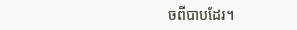ចពីបាបដែរ។